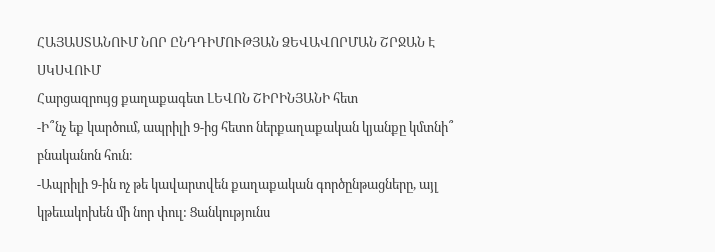ՀԱՅԱՍՏԱՆՈՒՄ ՆՈՐ ԸՆԴԴԻՄՈՒԹՅԱՆ ՁԵՎԱՎՈՐՄԱՆ ՇՐՋԱՆ Է ՍԿՍՎՈՒՄ
Հարցազրույց քաղաքագետ ԼԵՎՈՆ ՇԻՐԻՆՅԱՆԻ հետ
-Ի՞նչ եք կարծում, ապրիլի 9-ից հետո ներքաղաքական կյանքը կմտնի՞ բնականոն հուն։
-Ապրիլի 9-ին ոչ թե կավարտվեն քաղաքական գործընթացները, այլ կթեւակոխեն մի նոր փուլ: Ցանկությունս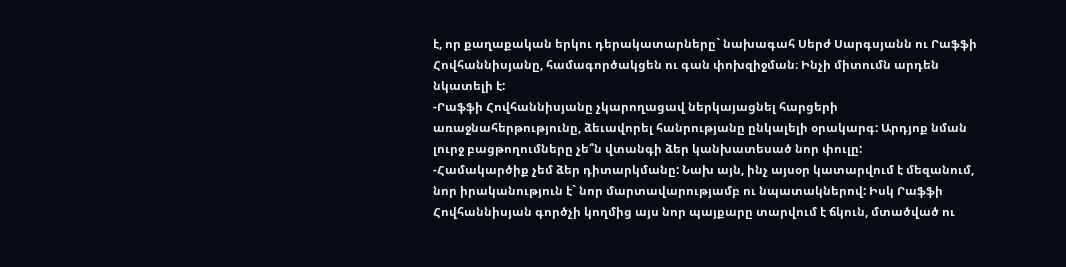է, որ քաղաքական երկու դերակատարները` նախագահ Սերժ Սարգսյանն ու Րաֆֆի Հովհաննիսյանը, համագործակցեն ու գան փոխզիջման։ Ինչի միտումն արդեն նկատելի է:
-Րաֆֆի Հովհաննիսյանը չկարողացավ ներկայացնել հարցերի առաջնահերթությունը, ձեւավորել հանրությանը ընկալելի օրակարգ: Արդյոք նման լուրջ բացթողումները չե՞ն վտանգի ձեր կանխատեսած նոր փուլը:
-Համակարծիք չեմ ձեր դիտարկմանը: Նախ այն, ինչ այսօր կատարվում է մեզանում, նոր իրականություն է` նոր մարտավարությամբ ու նպատակներով: Իսկ Րաֆֆի Հովհաննիսյան գործչի կողմից այս նոր պայքարը տարվում է ճկուն, մտածված ու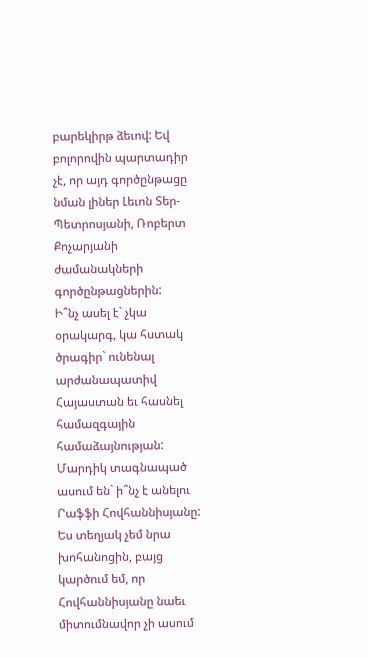բարեկիրթ ձեւով: Եվ բոլորովին պարտադիր չէ, որ այդ գործընթացը նման լիներ Լեւոն Տեր-Պետրոսյանի, Ռոբերտ Քոչարյանի ժամանակների գործընթացներին:
Ի՞նչ ասել է` չկա օրակարգ, կա հստակ ծրագիր` ունենալ արժանապատիվ Հայաստան եւ հասնել համազգային համաձայնության: Մարդիկ տագնապած ասում են` ի՞նչ է անելու Րաֆֆի Հովհաննիսյանը: Ես տեղյակ չեմ նրա խոհանոցին, բայց կարծում եմ, որ Հովհաննիսյանը նաեւ միտումնավոր չի ասում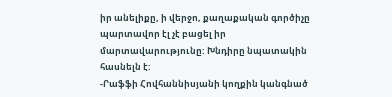իր անելիքը, ի վերջո, քաղաքական գործիչը պարտավոր էլ չէ բացել իր մարտավարությունը: Խնդիրը նպատակին հասնելն է:
-Րաֆֆի Հովհաննիսյանի կողքին կանգնած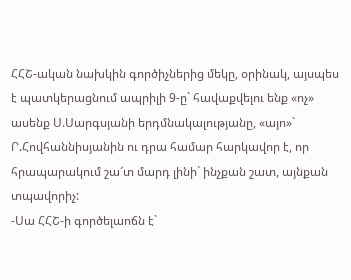ՀՀՇ-ական նախկին գործիչներից մեկը, օրինակ, այսպես է պատկերացնում ապրիլի 9-ը` հավաքվելու ենք «ոչ» ասենք Ս.Սարգսյանի երդմնակալությանը, «այո»` Ր.Հովհաննիսյանին ու դրա համար հարկավոր է, որ հրապարակում շա՜տ մարդ լինի` ինչքան շատ, այնքան տպավորիչ:
-Սա ՀՀՇ-ի գործելաոճն է`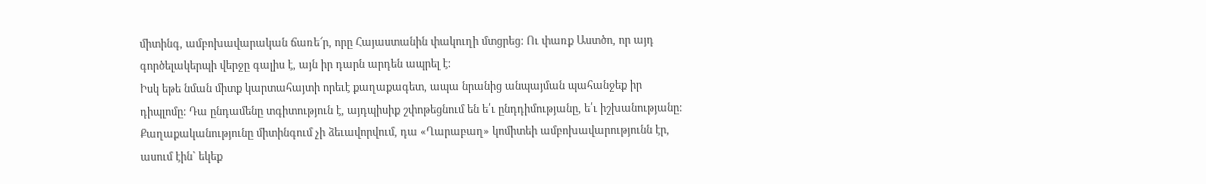միտինգ, ամբոխավարական ճառե՜ր, որը Հայաստանին փակուղի մտցրեց: Ու փառք Աստծո, որ այդ գործելակերպի վերջը գալիս է, այն իր դարն արդեն ապրել է:
Իսկ եթե նման միտք կարտահայտի որեւէ քաղաքագետ, ապա նրանից անպայման պահանջեք իր դիպլոմը: Դա ընդամենը տգիտություն է, այդպիսիք շփոթեցնում են ե՛ւ ընդդիմությանը, ե՛ւ իշխանությանը: Քաղաքականությունը միտինգում չի ձեւավորվում, դա «Ղարաբաղ» կոմիտեի ամբոխավարությունն էր, ասում էին` եկեք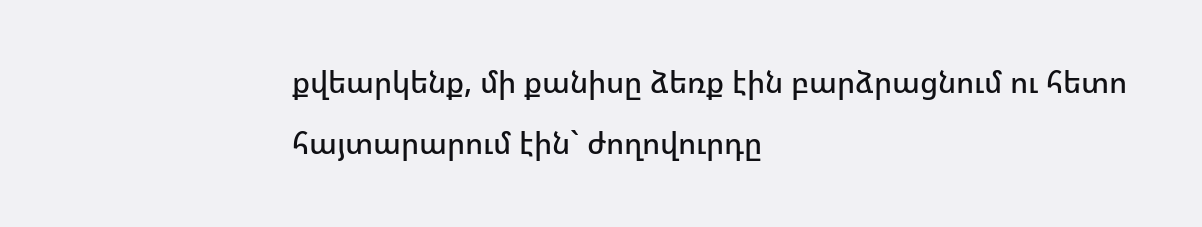քվեարկենք, մի քանիսը ձեռք էին բարձրացնում ու հետո հայտարարում էին` ժողովուրդը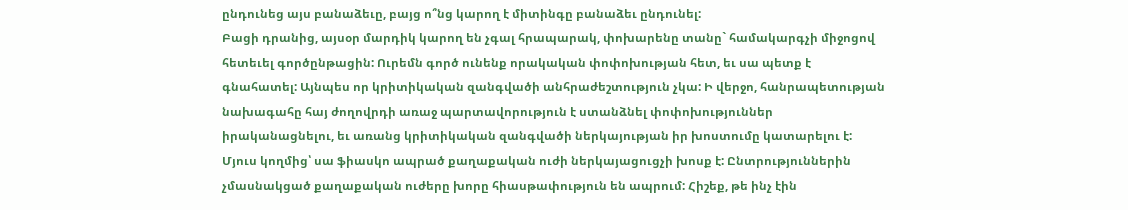ընդունեց այս բանաձեւը, բայց ո՞նց կարող է միտինգը բանաձեւ ընդունել:
Բացի դրանից, այսօր մարդիկ կարող են չգալ հրապարակ, փոխարենը տանը` համակարգչի միջոցով հետեւել գործընթացին: Ուրեմն գործ ունենք որակական փոփոխության հետ, եւ սա պետք է գնահատել: Այնպես որ կրիտիկական զանգվածի անհրաժեշտություն չկա: Ի վերջո, հանրապետության նախագահը հայ ժողովրդի առաջ պարտավորություն է ստանձնել փոփոխություններ իրականացնելու, եւ առանց կրիտիկական զանգվածի ներկայության իր խոստումը կատարելու է:
Մյուս կողմից՝ սա ֆիասկո ապրած քաղաքական ուժի ներկայացուցչի խոսք է: Ընտրություններին չմասնակցած քաղաքական ուժերը խորը հիասթափություն են ապրում: Հիշեք, թե ինչ էին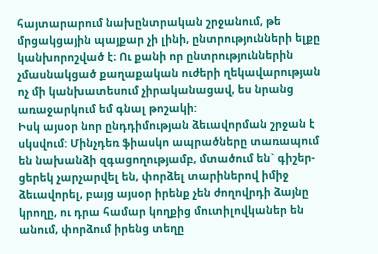հայտարարում նախընտրական շրջանում, թե մրցակցային պայքար չի լինի, ընտրությունների ելքը կանխորոշված է։ Ու քանի որ ընտրություններին չմասնակցած քաղաքական ուժերի ղեկավարության ոչ մի կանխատեսում չիրականացավ, ես նրանց առաջարկում եմ գնալ թոշակի:
Իսկ այսօր նոր ընդդիմության ձեւավորման շրջան է սկսվում: Մինչդեռ ֆիասկո ապրածները տառապում են նախանձի զգացողությամբ, մտածում են` գիշեր-ցերեկ չարչարվել են, փորձել տարիներով իմիջ ձեւավորել, բայց այսօր իրենք չեն ժողովրդի ձայնը կրողը, ու դրա համար կողքից մուտիլովկաներ են անում, փորձում իրենց տեղը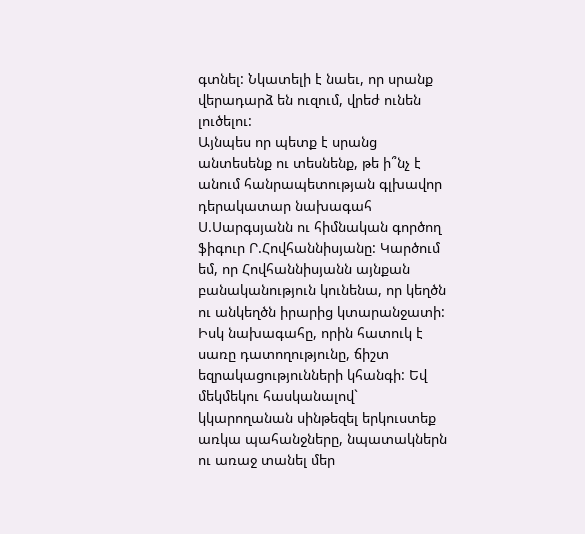գտնել: Նկատելի է նաեւ, որ սրանք վերադարձ են ուզում, վրեժ ունեն լուծելու:
Այնպես որ պետք է սրանց անտեսենք ու տեսնենք, թե ի՞նչ է անում հանրապետության գլխավոր դերակատար նախագահ Ս.Սարգսյանն ու հիմնական գործող ֆիգուր Ր.Հովհաննիսյանը: Կարծում եմ, որ Հովհաննիսյանն այնքան բանականություն կունենա, որ կեղծն ու անկեղծն իրարից կտարանջատի: Իսկ նախագահը, որին հատուկ է սառը դատողությունը, ճիշտ եզրակացությունների կհանգի: Եվ մեկմեկու հասկանալով` կկարողանան սինթեզել երկուստեք առկա պահանջները, նպատակներն ու առաջ տանել մեր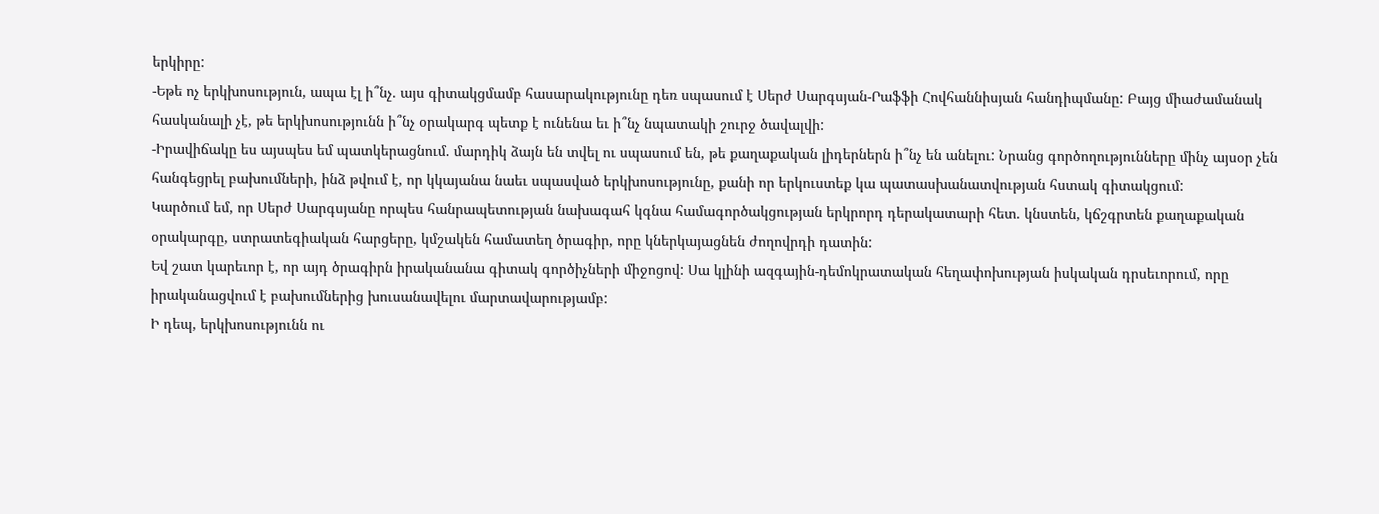երկիրը:
-Եթե ոչ երկխոսություն, ապա էլ ի՞նչ. այս գիտակցմամբ հասարակությունը դեռ սպասում է Սերժ Սարգսյան-Րաֆֆի Հովհաննիսյան հանդիպմանը: Բայց միաժամանակ հասկանալի չէ, թե երկխոսությունն ի՞նչ օրակարգ պետք է ունենա եւ ի՞նչ նպատակի շուրջ ծավալվի:
-Իրավիճակը ես այսպես եմ պատկերացնում. մարդիկ ձայն են տվել ու սպասում են, թե քաղաքական լիդերներն ի՞նչ են անելու: Նրանց գործողությունները մինչ այսօր չեն հանգեցրել բախումների, ինձ թվում է, որ կկայանա նաեւ սպասված երկխոսությունը, քանի որ երկուստեք կա պատասխանատվության հստակ գիտակցում:
Կարծում եմ, որ Սերժ Սարգսյանը որպես հանրապետության նախագահ կգնա համագործակցության երկրորդ դերակատարի հետ. կնստեն, կճշգրտեն քաղաքական օրակարգը, ստրատեգիական հարցերը, կմշակեն համատեղ ծրագիր, որը կներկայացնեն ժողովրդի դատին:
Եվ շատ կարեւոր է, որ այդ ծրագիրն իրականանա գիտակ գործիչների միջոցով: Սա կլինի ազգային-դեմոկրատական հեղափոխության իսկական դրսեւորում, որը իրականացվում է բախումներից խուսանավելու մարտավարությամբ:
Ի դեպ, երկխոսությունն ու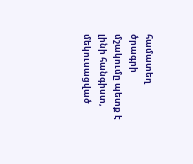համատեղ ծրագրի մշակումը պետք է լինի հանգիստ, մեկուսացված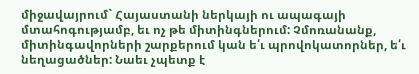միջավայրում` Հայաստանի ներկայի ու ապագայի մտահոգությամբ, եւ ոչ թե միտինգներում: Չմոռանանք, միտինգավորների շարքերում կան ե՛ւ պրովոկատորներ, ե՛ւ նեղացածներ: Նաեւ չպետք է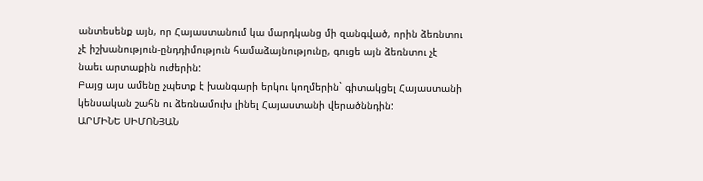անտեսենք այն, որ Հայաստանում կա մարդկանց մի զանգված, որին ձեռնտու չէ իշխանություն-ընդդիմություն համաձայնությունը, գուցե այն ձեռնտու չէ նաեւ արտաքին ուժերին:
Բայց այս ամենը չպետք է խանգարի երկու կողմերին` գիտակցել Հայաստանի կենսական շահն ու ձեռնամուխ լինել Հայաստանի վերածննդին:
ԱՐՄԻՆԵ ՍԻՄՈՆՅԱՆ